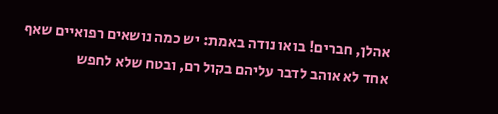אהלן, חברים! בואו נודה באמת: יש כמה נושאים רפואיים שאף אחד לא אוהב לדבר עליהם בקול רם, ובטח שלא לחפש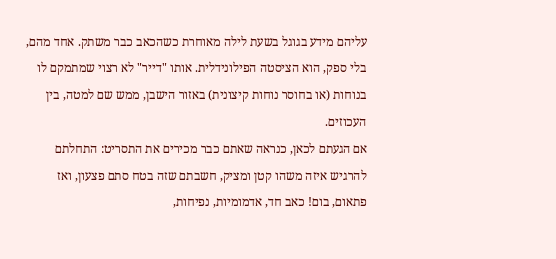עליהם מידע בגוגל בשעת לילה מאוחרת כשהכאב כבר משתק. אחד מהם, בלי ספק, הוא הציסטה הפילונידלית. אותו "דייר" לא רצוי שמתמקם לו בנוחות (או בחוסר נוחות קיצונית) באזור הישבן, ממש שם למטה, בין העכוזים.
אם הגעתם לכאן, כנראה שאתם כבר מכירים את התסריט: התחלתם להרגיש איזה משהו קטן ומציק, חשבתם שזה בטח סתם פצעון, ואז פתאום, בום! כאב חד, אדמומיות, נפיחות,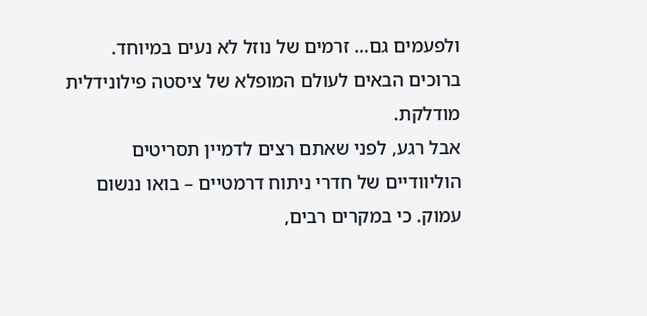ולפעמים גם… זרמים של נוזל לא נעים במיוחד. ברוכים הבאים לעולם המופלא של ציסטה פילונידלית מודלקת.
אבל רגע, לפני שאתם רצים לדמיין תסריטים הוליוודיים של חדרי ניתוח דרמטיים – בואו ננשום עמוק. כי במקרים רבים,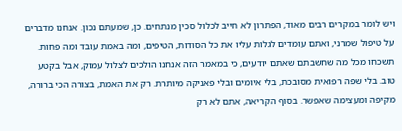ויש לומר במקרים רבים מאוד, הפתרון לא חייב לכלול סכין מנתחים. כן, שמעתם נכון. אנחנו מדברים על טיפול שמרני, ואתם עומדים לגלות עליו את כל הסודות, הטיפים, ומה באמת עובד ומה פחות.
תשכחו מכל מה שחשבתם שאתם יודעים, כי במאמר הזה אנחנו הולכים לצלול עמוק, אבל בקטע טוב. בלי שפה רפואית מסובכת, בלי איומים ובלי פאניקה מיותרת. רק את האמת, בצורה הכי ברורה, מקיפה ומעצימה שאפשר. בסוף הקריאה, אתם לא רק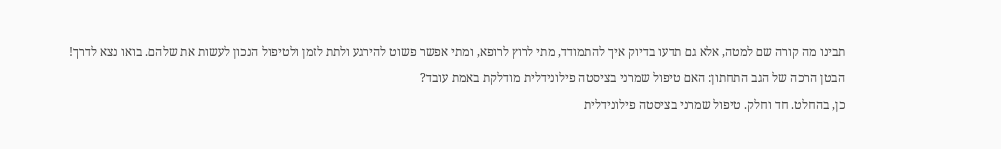תבינו מה קורה שם למטה, אלא גם תדעו בדיוק איך להתמודד, מתי לרוץ לרופא, ומתי אפשר פשוט להירגע ולתת לזמן ולטיפול הנכון לעשות את שלהם. בואו נצא לדרך!
הבטן הרכה של הגב התחתון: האם טיפול שמרני בציסטה פילונידלית מודלקת באמת עובד?
כן, בהחלט. חד וחלק. טיפול שמרני בציסטה פילונידלית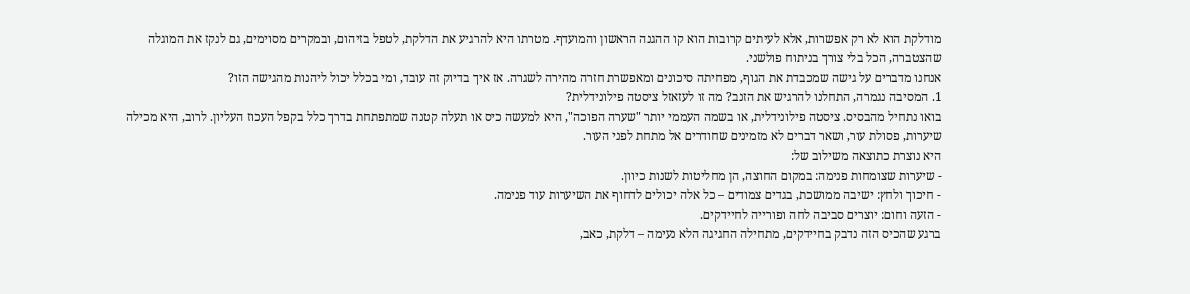מודלקת הוא לא רק אפשרות, אלא לעיתים קרובות הוא קו ההגנה הראשון והמועדף. מטרתו היא להרגיע את הדלקת, לטפל בזיהום, ובמקרים מסוימים, גם לנקז את המוגלה שהצטברה, הכל בלי צורך בניתוח פולשני.
אנחנו מדברים על גישה שמכבדת את הגוף, מפחיתה סיכונים ומאפשרת חזרה מהירה לשגרה. אז איך בדיוק זה עובד, ומי בכלל יכול ליהנות מהגישה הזו?
1. המסיבה נגמרה, התחלנו להרגיש את הזנב? מה זו לעזאזל ציסטה פילונידלית?
בואו נתחיל מהבסיס. ציסטה פילונידלית, או בשמה העממי יותר "שערה הפוכה", היא למעשה כיס או תעלה קטנה שמתפתחת בדרך כלל בקפל העכוז העליון. לרוב, היא מכילה שיערות, פסולת עור, ושאר דברים לא מזמינים שחודרים אל מתחת לפני העור.
היא נוצרת כתוצאה משילוב של:
- שיערות שצומחות פנימה: במקום החוצה, הן מחליטות לשנות כיוון.
- חיכוך ולחץ: ישיבה ממושכת, בגדים צמודים – כל אלה יכולים לדחוף את השיערות עוד פנימה.
- הזעה וחום: יוצרים סביבה לחה ופורייה לחיידקים.
ברגע שהכיס הזה נדבק בחיידקים, מתחילה החגיגה הלא נעימה – דלקת, כאב,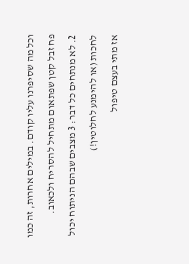וכל מה שסיפרנו עליו קודם. במילים אחרות, זה כמו פח זבל קטן שפתאום מתחיל להסריח ולכאוב.
2. לא מנתחים כל דבר: 3 מצבים שבהם הניתוח יכול לחכות (או להימנע לחלוטין!)
אז מתי בעצם טיפול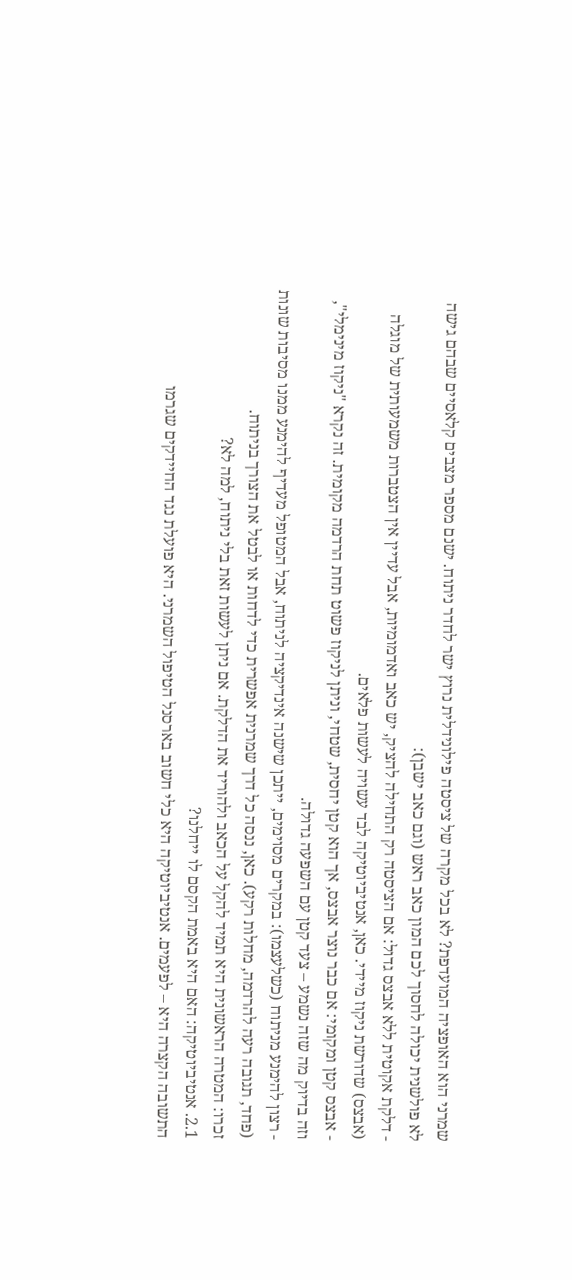שמרני הוא האופציה המועדפת? לא בכל מקרה של ציסטה פילונידלית נרוץ ישר לחדר ניתוח. ישנם מספר מצבים קלאסיים שבהם גישה לא פולשנית יכולה לחסוך לכם המון כאב ראש (וגם כאב ישבן):
- דלקת אקוטית ללא אבצס גדול: אם הציסטה רק התחילה להציק, יש כאב ואדמומיות, אבל עדיין אין הצטברות משמעותית של מוגלה (אבצס) שדורשת ניקוז מיידי. כאן, אנטיביוטיקה לבד עשויה לעשות פלאים.
- אבצס קטן ומקומי: אם כבר נוצר אבצס, אך הוא קטן יחסית, שטחי, וניתן לניקוז פשוט תחת הרדמה מקומית. זה נקרא "ניקוז מינימלי", וזה בדיוק מה שזה נשמע – צעד קטן עם השפעה גדולה.
- רצון להימנע מניתוח (כשלעצמו): במקרים מסוימים, ייתכן שישנה אינדיקציה לניתוח, אבל המטופל מעדיף להימנע ממנו מסיבות שונות (פחד, תגובה רעה להרדמה, מחלות רקע). כאן, ננסה כל דרך שמרנית אפשרית כדי לדחות או לבטל את הצורך בניתוח.
זכרו: המטרה הראשונית היא תמיד להקל על הכאב ולהוריד את הדלקת. אם ניתן לעשות זאת בלי ניתוח, למה לא?
2.1. אנטיביוטיקה: האם היא באמת הקסם לו ייחלנו?
התשובה הקצרה היא – לפעמים. אנטיביוטיקה היא כלי חשוב בארסנל הטיפול השמרני. היא פועלת נגד החיידקים שגרמו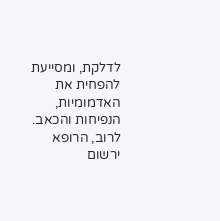לדלקת, ומסייעת להפחית את האדמומיות, הנפיחות והכאב. לרוב, הרופא ירשום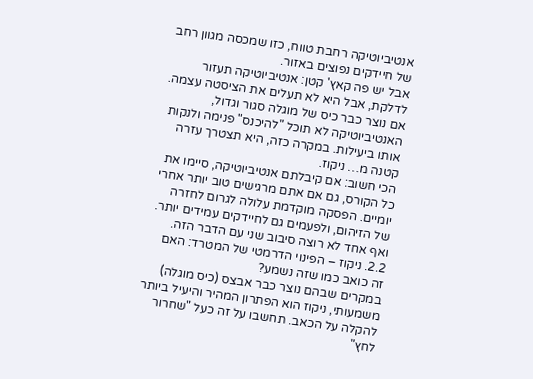אנטיביוטיקה רחבת טווח, כזו שמכסה מגוון רחב של חיידקים נפוצים באזור.
אבל יש פה קאץ' קטן: אנטיביוטיקה תעזור לדלקת, אבל היא לא תעלים את הציסטה עצמה. אם נוצר כבר כיס של מוגלה סגור וגדול, האנטיביוטיקה לא תוכל "להיכנס" פנימה ולנקות אותו ביעילות. במקרה כזה, היא תצטרך עזרה קטנה מ… ניקוז.
הכי חשוב: אם קיבלתם אנטיביוטיקה, סיימו את כל הקורס, גם אם אתם מרגישים טוב יותר אחרי יומיים. הפסקה מוקדמת עלולה לגרום לחזרה של הזיהום, ולפעמים גם לחיידקים עמידים יותר. ואף אחד לא רוצה סיבוב שני עם הדבר הזה.
2.2. ניקוז – הפינוי הדרמטי של המטרד: האם זה כואב כמו שזה נשמע?
במקרים שבהם נוצר כבר אבצס (כיס מוגלה) משמעותי, ניקוז הוא הפתרון המהיר והיעיל ביותר להקלה על הכאב. תחשבו על זה כעל "שחרור לחץ"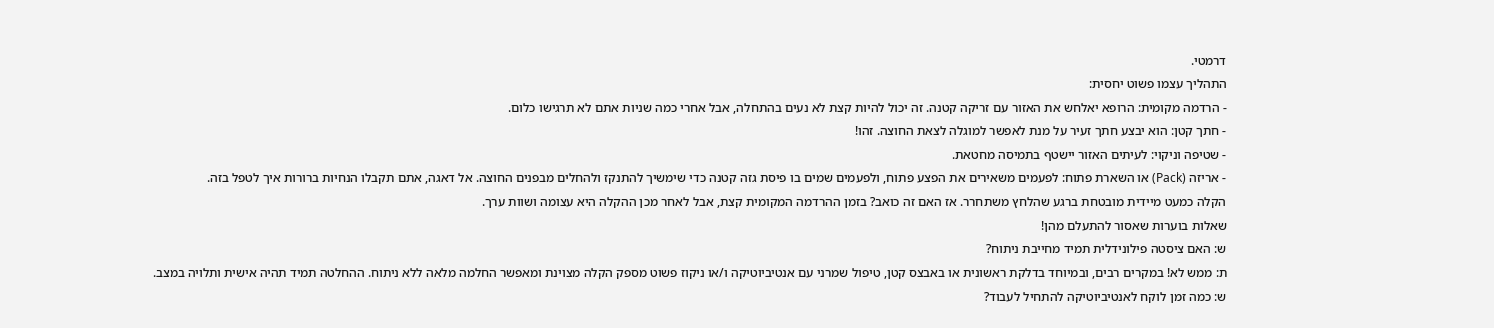דרמטי.
התהליך עצמו פשוט יחסית:
- הרדמה מקומית: הרופא יאלחש את האזור עם זריקה קטנה. זה יכול להיות קצת לא נעים בהתחלה, אבל אחרי כמה שניות אתם לא תרגישו כלום.
- חתך קטן: הוא יבצע חתך זעיר על מנת לאפשר למוגלה לצאת החוצה. זהו!
- שטיפה וניקוי: לעיתים האזור יישטף בתמיסה מחטאת.
- אריזה (Pack) או השארת פתוח: לפעמים משאירים את הפצע פתוח, ולפעמים שמים בו פיסת גזה קטנה כדי שימשיך להתנקז ולהחלים מבפנים החוצה. אל דאגה, אתם תקבלו הנחיות ברורות איך לטפל בזה.
הקלה כמעט מיידית מובטחת ברגע שהלחץ משתחרר. אז האם זה כואב? בזמן ההרדמה המקומית קצת, אבל לאחר מכן ההקלה היא עצומה ושוות ערך.
שאלות בוערות שאסור להתעלם מהן!
ש: האם ציסטה פילונידלית תמיד מחייבת ניתוח?
ת: ממש לא! במקרים רבים, ובמיוחד בדלקת ראשונית או באבצס קטן, טיפול שמרני עם אנטיביוטיקה ו/או ניקוז פשוט מספק הקלה מצוינת ומאפשר החלמה מלאה ללא ניתוח. ההחלטה תמיד תהיה אישית ותלויה במצב.
ש: כמה זמן לוקח לאנטיביוטיקה להתחיל לעבוד?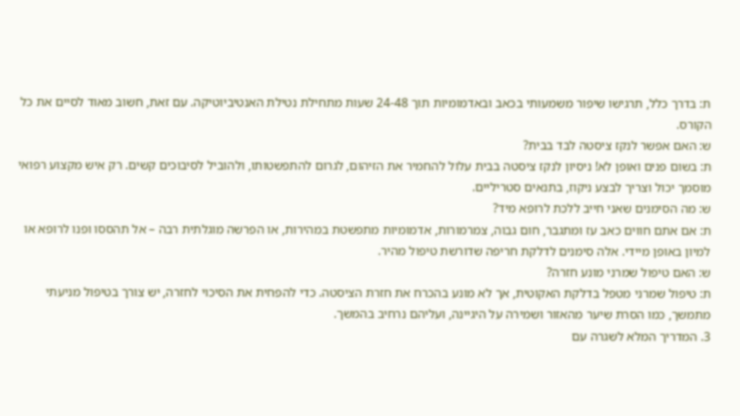ת: בדרך כלל, תרגישו שיפור משמעותי בכאב ובאדמומיות תוך 24-48 שעות מתחילת נטילת האנטיביוטיקה. עם זאת, חשוב מאוד לסיים את כל הקורס.
ש: האם אפשר לנקז ציסטה לבד בבית?
ת: בשום פנים ואופן לא! ניסיון לנקז ציסטה בבית עלול להחמיר את הזיהום, לגרום להתפשטותו, ולהוביל לסיבוכים קשים. רק איש מקצוע רפואי מוסמך יכול וצריך לבצע ניקוז, בתנאים סטריליים.
ש: מה הסימנים שאני חייב ללכת לרופא מיד?
ת: אם אתם חווים כאב עז ומתגבר, חום גבוה, צמרמורות, אדמומיות מתפשטת במהירות, או הפרשה מוגלתית רבה – אל תהססו ופנו לרופא או למיון באופן מיידי. אלה סימנים לדלקת חריפה שדורשת טיפול מהיר.
ש: האם טיפול שמרני מונע חזרה?
ת: טיפול שמרני מטפל בדלקת האקוטית, אך לא מונע בהכרח את חזרת הציסטה. כדי להפחית את הסיכוי לחזרה, יש צורך בטיפול מניעתי מתמשך, כמו הסרת שיער מהאזור ושמירה על היגיינה, ועליהם נרחיב בהמשך.
3. המדריך המלא לשגרה עם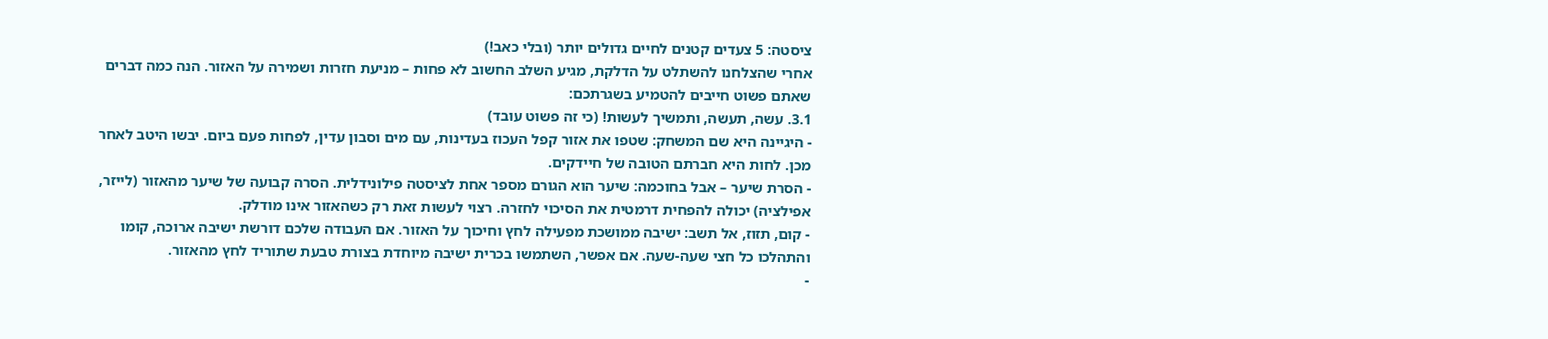ציסטה: 5 צעדים קטנים לחיים גדולים יותר (ובלי כאב!)
אחרי שהצלחנו להשתלט על הדלקת, מגיע השלב החשוב לא פחות – מניעת חזרות ושמירה על האזור. הנה כמה דברים שאתם פשוט חייבים להטמיע בשגרתכם:
3.1. עשה, תעשה, ותמשיך לעשות! (כי זה פשוט עובד)
- היגיינה היא שם המשחק: שטפו את אזור קפל העכוז בעדינות, עם מים וסבון עדין, לפחות פעם ביום. יבשו היטב לאחר מכן. לחות היא חברתם הטובה של חיידקים.
- הסרת שיער – אבל בחוכמה: שיער הוא הגורם מספר אחת לציסטה פילונידלית. הסרה קבועה של שיער מהאזור (לייזר, אפילציה) יכולה להפחית דרמטית את הסיכוי לחזרה. רצוי לעשות זאת רק כשהאזור אינו מודלק.
- קום, תזוז, אל תשב: ישיבה ממושכת מפעילה לחץ וחיכוך על האזור. אם העבודה שלכם דורשת ישיבה ארוכה, קומו והתהלכו כל חצי שעה-שעה. אם אפשר, השתמשו בכרית ישיבה מיוחדת בצורת טבעת שתוריד לחץ מהאזור.
-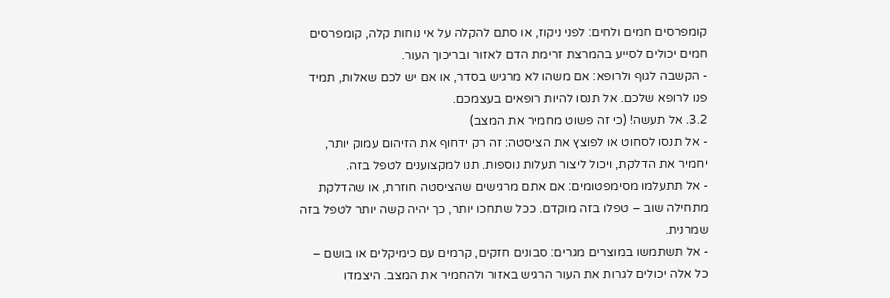קומפרסים חמים ולחים: לפני ניקוז, או סתם להקלה על אי נוחות קלה, קומפרסים חמים יכולים לסייע בהמרצת זרימת הדם לאזור ובריכוך העור.
- הקשבה לגוף ולרופא: אם משהו לא מרגיש בסדר, או אם יש לכם שאלות, תמיד פנו לרופא שלכם. אל תנסו להיות רופאים בעצמכם.
3.2. אל תעשה! (כי זה פשוט מחמיר את המצב)
- אל תנסו לסחוט או לפוצץ את הציסטה: זה רק ידחוף את הזיהום עמוק יותר, יחמיר את הדלקת, ויכול ליצור תעלות נוספות. תנו למקצוענים לטפל בזה.
- אל תתעלמו מסימפטומים: אם אתם מרגישים שהציסטה חוזרת, או שהדלקת מתחילה שוב – טפלו בזה מוקדם. ככל שתחכו יותר, כך יהיה קשה יותר לטפל בזה שמרנית.
- אל תשתמשו במוצרים מגרים: סבונים חזקים, קרמים עם כימיקלים או בושם – כל אלה יכולים לגרות את העור הרגיש באזור ולהחמיר את המצב. היצמדו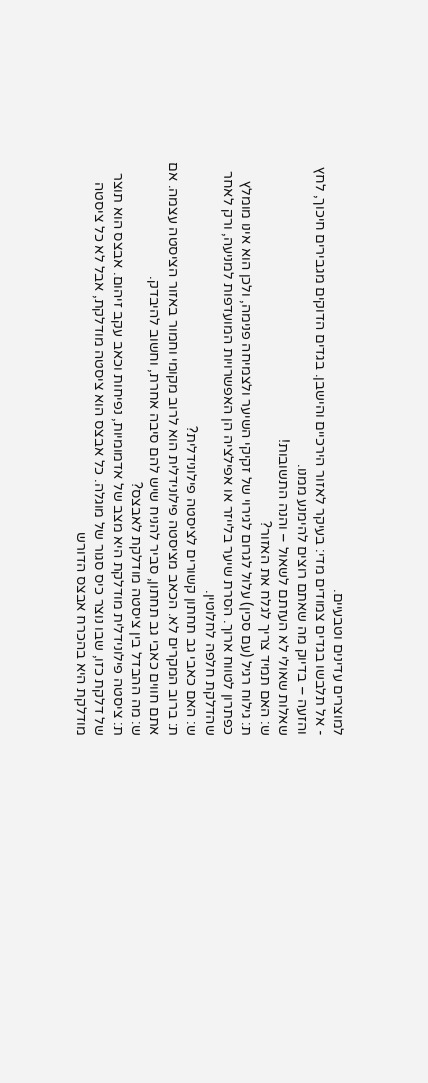למוצרים עדינים וטבעיים.
- אל תלבשו בגדים צמודים מדי: בעיקר לאזור הירכיים והישבן. בגדים הדוקים מגבירים חיכוך, לחץ והזעה – בדיוק מה שאתם רוצים להימנע ממנו.
שאלות שאולי לא העזתם לשאול – והנה התשובות!
ש: האם תמיד צריך לגלח את האזור?
ת: גילוח רגיל (עם סכין) עלול לגרום לגירוי של זקיקי השיער ולצמיחה פנימה, ולכן הוא אינו מומלץ כפתרון לטווח ארוך. הסרת שיער בלייזר או אפילציה הן האפשרויות המועדפות למניעה, ורק לאחר שהדלקת חלפה לחלוטין.
ש: האם כאבי גב תחתון קשורים לציסטה פילונידלית?
ת: ברוב המקרים לא. הכאב מציסטה פילונידלית הוא לרוב מקומי וחמור באזור הציסטה עצמה. אם אתם חווים כאבי גב תחתון, סביר להניח שיש להם סיבה אחרת, וחשוב להיבדק.
ש: מה ההבדל בין ציסטה מודלקת לאבצס?
ת: ציסטה פילונידלית מודלקת היא מצב של אדמומיות, נפיחות וכאב עקב זיהום. אבצס הוא תוצר של דלקת כזו, שבו נוצר כיס סגור של מוגלה. כל אבצס הוא ציסטה מודלקת, אבל לא כל ציסטה מודלקת היא בהכרח אבצס הדורש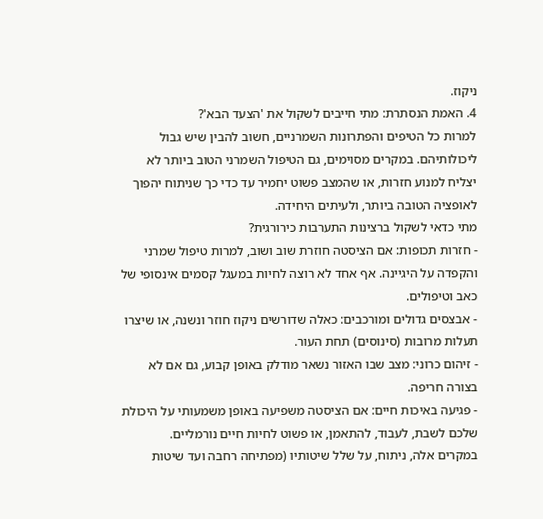ניקוז.
4. האמת הנסתרת: מתי חייבים לשקול את 'הצעד הבא'?
למרות כל הטיפים והפתרונות השמרניים, חשוב להבין שיש גבול ליכולותיהם. במקרים מסוימים, גם הטיפול השמרני הטוב ביותר לא יצליח למנוע חזרות, או שהמצב פשוט יחמיר עד כדי כך שניתוח יהפוך לאופציה הטובה ביותר, ולעיתים היחידה.
מתי כדאי לשקול ברצינות התערבות כירורגית?
- חזרות תכופות: אם הציסטה חוזרת שוב ושוב, למרות טיפול שמרני והקפדה על היגיינה. אף אחד לא רוצה לחיות במעגל קסמים אינסופי של כאב וטיפולים.
- אבצסים גדולים ומורכבים: כאלה שדורשים ניקוז חוזר ונשנה, או שיצרו תעלות מרובות (סינוסים) תחת העור.
- זיהום כרוני: מצב שבו האזור נשאר מודלק באופן קבוע, גם אם לא בצורה חריפה.
- פגיעה באיכות חיים: אם הציסטה משפיעה באופן משמעותי על היכולת שלכם לשבת, לעבוד, להתאמן, או פשוט לחיות חיים נורמליים.
במקרים אלה, ניתוח, על שלל שיטותיו (מפתיחה רחבה ועד שיטות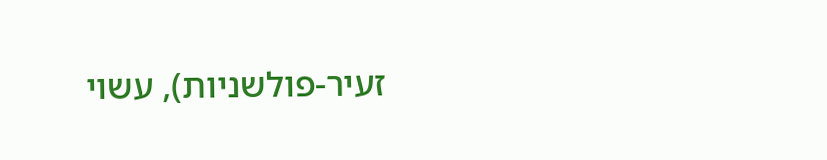זעיר-פולשניות), עשוי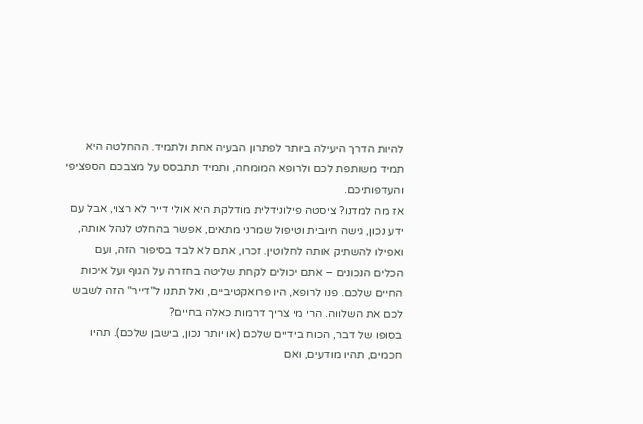להיות הדרך היעילה ביותר לפתרון הבעיה אחת ולתמיד. ההחלטה היא תמיד משותפת לכם ולרופא המומחה, ותמיד תתבסס על מצבכם הספציפי והעדפותיכם.
אז מה למדנו? ציסטה פילונידלית מודלקת היא אולי דייר לא רצוי, אבל עם ידע נכון, גישה חיובית וטיפול שמרני מתאים, אפשר בהחלט לנהל אותה, ואפילו להשתיק אותה לחלוטין. זכרו, אתם לא לבד בסיפור הזה, ועם הכלים הנכונים – אתם יכולים לקחת שליטה בחזרה על הגוף ועל איכות החיים שלכם. פנו לרופא, היו פרואקטיביים, ואל תתנו ל"דייר" הזה לשבש לכם את השלווה. הרי מי צריך דרמות כאלה בחיים?
בסופו של דבר, הכוח בידיים שלכם (או יותר נכון, בישבן שלכם). תהיו חכמים, תהיו מודעים, ואם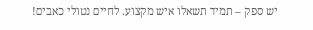יש ספק – תמיד תשאלו איש מקצוע. לחיים נטולי כאבים!